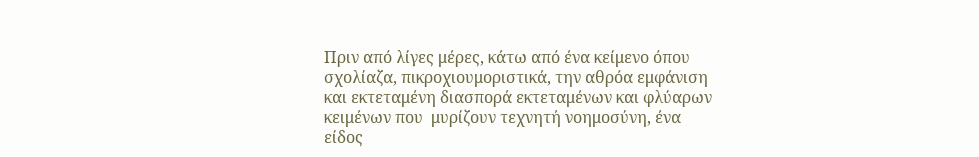Πριν από λίγες μέρες, κάτω από ένα κείμενο όπου σχολίαζα, πικροχιουμοριστικά, την αθρόα εμφάνιση και εκτεταμένη διασπορά εκτεταμένων και φλύαρων κειμένων που  μυρίζουν τεχνητή νοημοσύνη, ένα είδος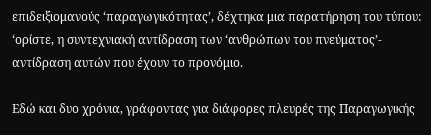επιδειξιομανούς ‘παραγωγικότητας’, δέχτηκα μια παρατήρηση του τύπου: ‘ορίστε, η συντεχνιακή αντίδραση των ‘ανθρώπων του πνεύματος’- αντίδραση αυτών που έχουν το προνόμιο.

Εδώ και δυο χρόνια, γράφοντας για διάφορες πλευρές της Παραγωγικής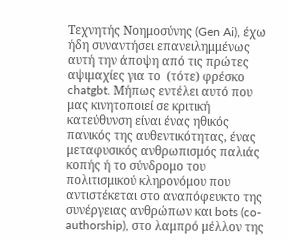Τεχνητής Νοημοσύνης (Gen Ai), έχω ήδη συναντήσει επανειλημμένως αυτή την άποψη από τις πρώτες αψιμαχίες για το  (τότε) φρέσκο chatgbt. Μήπως εντέλει αυτό που μας κινητοποιεί σε κριτική κατεύθυνση είναι ένας ηθικός πανικός της αυθεντικότητας, ένας μεταφυσικός ανθρωπισμός παλιάς κοπής ή το σύνδρομο του πολιτισμικού κληρονόμου που αντιστέκεται στο αναπόφευκτο της συνέργειας ανθρώπων και bots (co-authorship), στο λαμπρό μέλλον της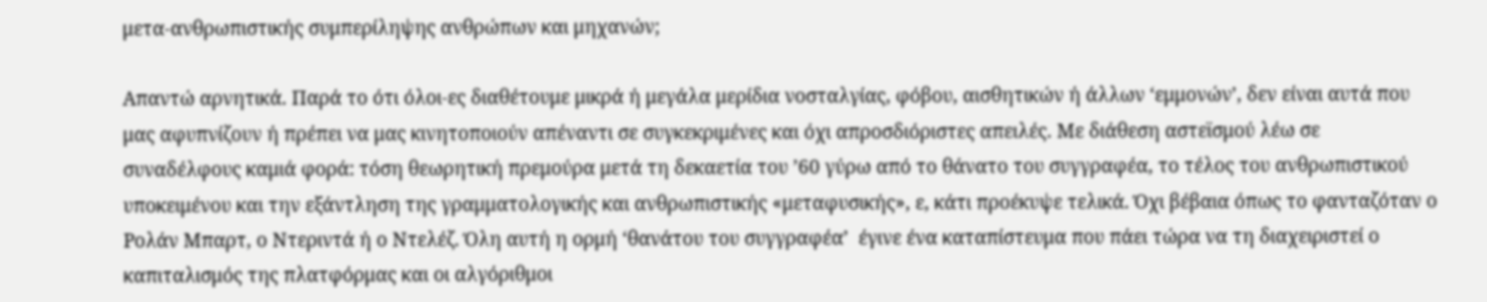μετα-ανθρωπιστικής συμπερίληψης ανθρώπων και μηχανών;

Απαντώ αρνητικά. Παρά το ότι όλοι-ες διαθέτουμε μικρά ή μεγάλα μερίδια νοσταλγίας, φόβου, αισθητικών ή άλλων ‘εμμονών’, δεν είναι αυτά που μας αφυπνίζουν ή πρέπει να μας κινητοποιούν απέναντι σε συγκεκριμένες και όχι απροσδιόριστες απειλές. Με διάθεση αστεϊσμού λέω σε συναδέλφους καμιά φορά: τόση θεωρητική πρεμούρα μετά τη δεκαετία του ’60 γύρω από το θάνατο του συγγραφέα, το τέλος του ανθρωπιστικού υποκειμένου και την εξάντληση της γραμματολογικής και ανθρωπιστικής «μεταφυσικής», ε, κάτι προέκυψε τελικά. Όχι βέβαια όπως το φανταζόταν ο Ρολάν Μπαρτ, ο Ντεριντά ή ο Ντελέζ. Όλη αυτή η ορμή ‘θανάτου του συγγραφέα’  έγινε ένα καταπίστευμα που πάει τώρα να τη διαχειριστεί ο καπιταλισμός της πλατφόρμας και οι αλγόριθμοι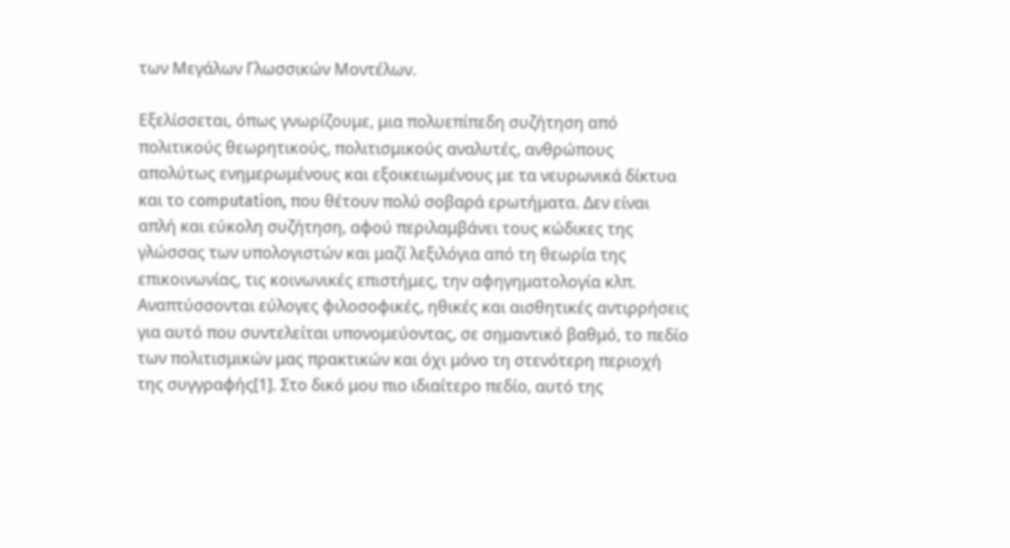των Μεγάλων Γλωσσικών Μοντέλων.

Εξελίσσεται, όπως γνωρίζουμε, μια πολυεπίπεδη συζήτηση από πολιτικούς θεωρητικούς, πολιτισμικούς αναλυτές, ανθρώπους απολύτως ενημερωμένους και εξοικειωμένους με τα νευρωνικά δίκτυα και το computation, που θέτουν πολύ σοβαρά ερωτήματα. Δεν είναι απλή και εύκολη συζήτηση, αφού περιλαμβάνει τους κώδικες της γλώσσας των υπολογιστών και μαζί λεξιλόγια από τη θεωρία της επικοινωνίας, τις κοινωνικές επιστήμες, την αφηγηματολογία κλπ. Αναπτύσσονται εύλογες φιλοσοφικές, ηθικές και αισθητικές αντιρρήσεις για αυτό που συντελείται υπονομεύοντας, σε σημαντικό βαθμό, το πεδίο των πολιτισμικών μας πρακτικών και όχι μόνο τη στενότερη περιοχή της συγγραφής[1]. Στο δικό μου πιο ιδιαίτερο πεδίο, αυτό της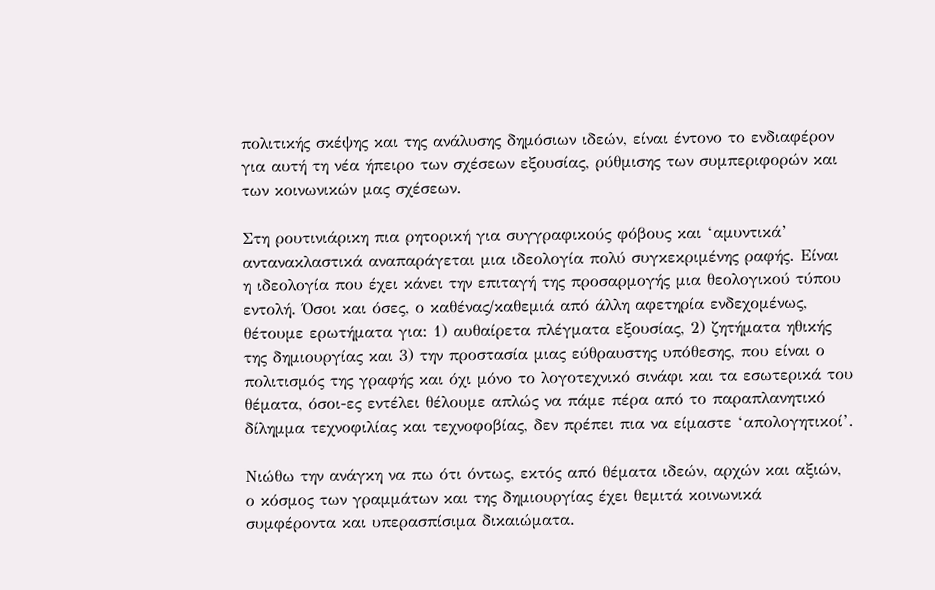πολιτικής σκέψης και της ανάλυσης δημόσιων ιδεών, είναι έντονο το ενδιαφέρον για αυτή τη νέα ήπειρο των σχέσεων εξουσίας, ρύθμισης των συμπεριφορών και των κοινωνικών μας σχέσεων.

Στη ρουτινιάρικη πια ρητορική για συγγραφικούς φόβους και ‘αμυντικά’ αντανακλαστικά αναπαράγεται μια ιδεολογία πολύ συγκεκριμένης ραφής. Είναι η ιδεολογία που έχει κάνει την επιταγή της προσαρμογής μια θεολογικού τύπου εντολή. Όσοι και όσες, ο καθένας/καθεμιά από άλλη αφετηρία ενδεχομένως, θέτουμε ερωτήματα για: 1) αυθαίρετα πλέγματα εξουσίας, 2) ζητήματα ηθικής της δημιουργίας και 3) την προστασία μιας εύθραυστης υπόθεσης, που είναι ο πολιτισμός της γραφής και όχι μόνο το λογοτεχνικό σινάφι και τα εσωτερικά του θέματα, όσοι-ες εντέλει θέλουμε απλώς να πάμε πέρα από το παραπλανητικό δίλημμα τεχνοφιλίας και τεχνοφοβίας, δεν πρέπει πια να είμαστε ‘απολογητικοί’.

Νιώθω την ανάγκη να πω ότι όντως, εκτός από θέματα ιδεών, αρχών και αξιών, ο κόσμος των γραμμάτων και της δημιουργίας έχει θεμιτά κοινωνικά συμφέροντα και υπερασπίσιμα δικαιώματα.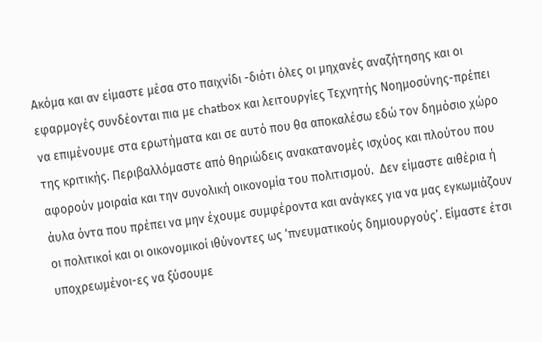Ακόμα και αν είμαστε μέσα στο παιχνίδι -διότι όλες οι μηχανές αναζήτησης και οι εφαρμογές συνδέονται πια με chatbox και λειτουργίες Τεχνητής Νοημοσύνης-πρέπει να επιμένουμε στα ερωτήματα και σε αυτό που θα αποκαλέσω εδώ τον δημόσιο χώρο της κριτικής. Περιβαλλόμαστε από θηριώδεις ανακατανομές ισχύος και πλούτου που αφορούν μοιραία και την συνολική οικονομία του πολιτισμού.  Δεν είμαστε αιθέρια ή άυλα όντα που πρέπει να μην έχουμε συμφέροντα και ανάγκες για να μας εγκωμιάζουν οι πολιτικοί και οι οικονομικοί ιθύνοντες ως ‘πνευματικούς δημιουργούς’. Είμαστε έτσι υποχρεωμένοι-ες να ξύσουμε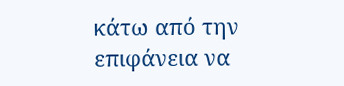κάτω από την επιφάνεια να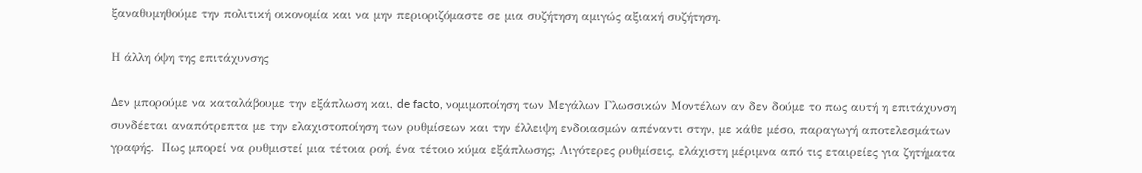ξαναθυμηθούμε την πολιτική οικονομία και να μην περιοριζόμαστε σε μια συζήτηση αμιγώς αξιακή συζήτηση.

Η άλλη όψη της επιτάχυνσης

Δεν μπορούμε να καταλάβουμε την εξάπλωση και, de facto, νομιμοποίηση των Μεγάλων Γλωσσικών Μοντέλων αν δεν δούμε το πως αυτή η επιτάχυνση συνδέεται αναπότρεπτα με την ελαχιστοποίηση των ρυθμίσεων και την έλλειψη ενδοιασμών απέναντι στην, με κάθε μέσο, παραγωγή αποτελεσμάτων γραφής.  Πως μπορεί να ρυθμιστεί μια τέτοια ροή, ένα τέτοιο κύμα εξάπλωσης; Λιγότερες ρυθμίσεις, ελάχιστη μέριμνα από τις εταιρείες για ζητήματα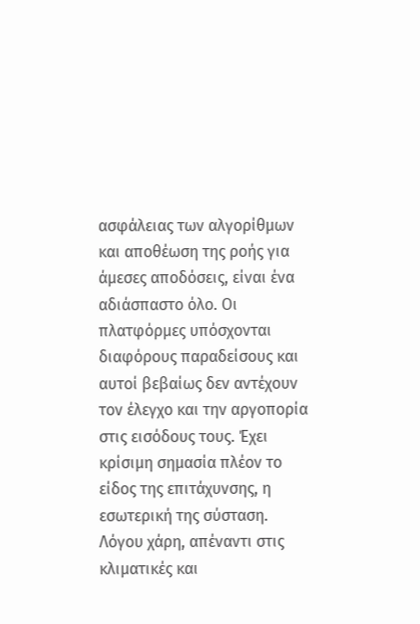ασφάλειας των αλγορίθμων και αποθέωση της ροής για άμεσες αποδόσεις, είναι ένα αδιάσπαστο όλο. Οι πλατφόρμες υπόσχονται διαφόρους παραδείσους και αυτοί βεβαίως δεν αντέχουν τον έλεγχο και την αργοπορία στις εισόδους τους. Έχει κρίσιμη σημασία πλέον το είδος της επιτάχυνσης, η εσωτερική της σύσταση. Λόγου χάρη, απέναντι στις κλιματικές και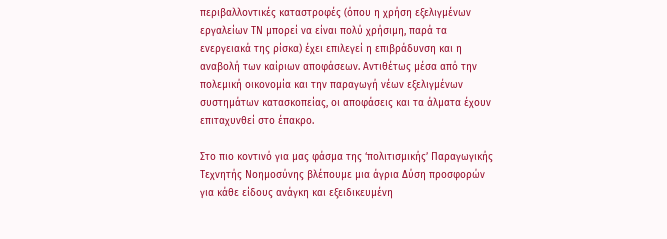περιβαλλοντικές καταστροφές (όπου η χρήση εξελιγμένων εργαλείων ΤΝ μπορεί να είναι πολύ χρήσιμη, παρά τα ενεργειακά της ρίσκα) έχει επιλεγεί η επιβράδυνση και η αναβολή των καίριων αποφάσεων. Αντιθέτως μέσα από την πολεμική οικονομία και την παραγωγή νέων εξελιγμένων συστημάτων κατασκοπείας, οι αποφάσεις και τα άλματα έχουν επιταχυνθεί στο έπακρο.

Στο πιο κοντινό για μας φάσμα της ‘πολιτισμικής’ Παραγωγικής Τεχνητής Νοημοσύνης βλέπουμε μια άγρια Δύση προσφορών για κάθε είδους ανάγκη και εξειδικευμένη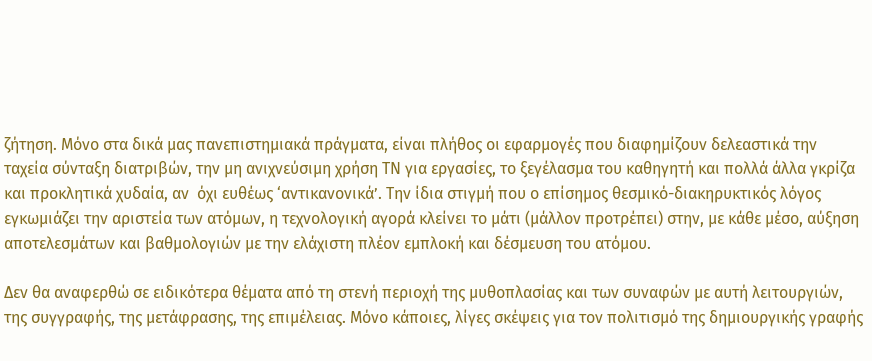ζήτηση. Μόνο στα δικά μας πανεπιστημιακά πράγματα, είναι πλήθος οι εφαρμογές που διαφημίζουν δελεαστικά την ταχεία σύνταξη διατριβών, την μη ανιχνεύσιμη χρήση ΤΝ για εργασίες, το ξεγέλασμα του καθηγητή και πολλά άλλα γκρίζα και προκλητικά χυδαία, αν  όχι ευθέως ‘αντικανονικά’. Την ίδια στιγμή που ο επίσημος θεσμικό-διακηρυκτικός λόγος εγκωμιάζει την αριστεία των ατόμων, η τεχνολογική αγορά κλείνει το μάτι (μάλλον προτρέπει) στην, με κάθε μέσο, αύξηση αποτελεσμάτων και βαθμολογιών με την ελάχιστη πλέον εμπλοκή και δέσμευση του ατόμου.

Δεν θα αναφερθώ σε ειδικότερα θέματα από τη στενή περιοχή της μυθοπλασίας και των συναφών με αυτή λειτουργιών, της συγγραφής, της μετάφρασης, της επιμέλειας. Μόνο κάποιες, λίγες σκέψεις για τον πολιτισμό της δημιουργικής γραφής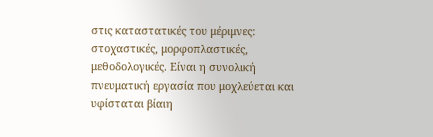στις καταστατικές του μέριμνες: στοχαστικές, μορφοπλαστικές, μεθοδολογικές. Είναι η συνολική πνευματική εργασία που μοχλεύεται και υφίσταται βίαιη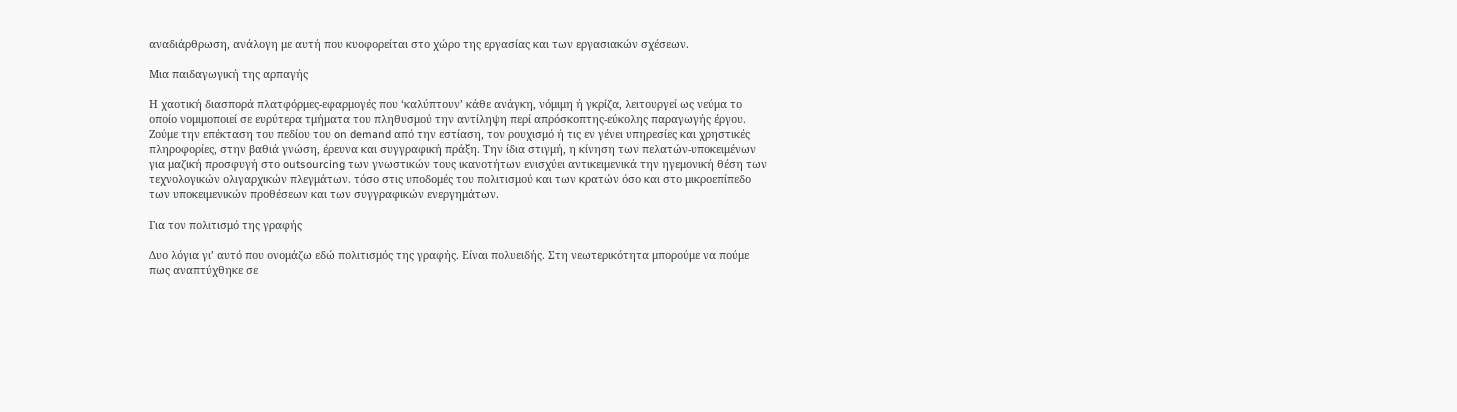αναδιάρθρωση, ανάλογη με αυτή που κυοφορείται στο χώρο της εργασίας και των εργασιακών σχέσεων.

Μια παιδαγωγική της αρπαγής

Η χαοτική διασπορά πλατφόρμες-εφαρμογές που ‘καλύπτουν’ κάθε ανάγκη, νόμιμη ή γκρίζα, λειτουργεί ως νεύμα το οποίο νομιμοποιεί σε ευρύτερα τμήματα του πληθυσμού την αντίληψη περί απρόσκοπτης-εύκολης παραγωγής έργου. Ζούμε την επέκταση του πεδίου του on demand από την εστίαση, τον ρουχισμό ή τις εν γένει υπηρεσίες και χρηστικές πληροφορίες, στην βαθιά γνώση, έρευνα και συγγραφική πράξη. Την ίδια στιγμή, η κίνηση των πελατών-υποκειμένων για μαζική προσφυγή στο outsourcing των γνωστικών τους ικανοτήτων ενισχύει αντικειμενικά την ηγεμονική θέση των τεχνολογικών ολιγαρχικών πλεγμάτων. τόσο στις υποδομές του πολιτισμού και των κρατών όσο και στο μικροεπίπεδο των υποκειμενικών προθέσεων και των συγγραφικών ενεργημάτων.

Για τον πολιτισμό της γραφής

Δυο λόγια γι’ αυτό που ονομάζω εδώ πολιτισμός της γραφής. Είναι πολυειδής. Στη νεωτερικότητα μπορούμε να πούμε πως αναπτύχθηκε σε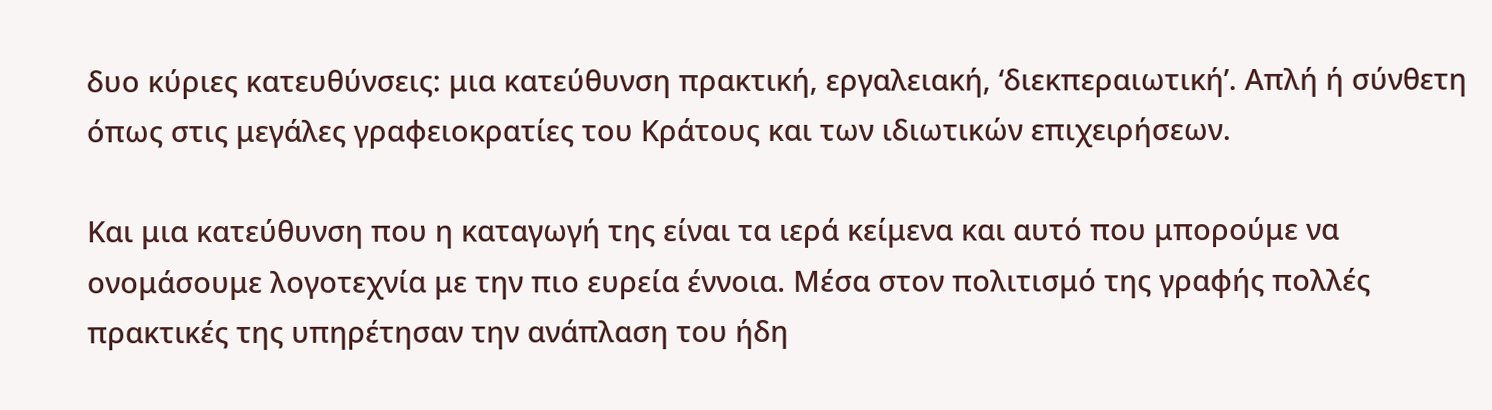δυο κύριες κατευθύνσεις: μια κατεύθυνση πρακτική, εργαλειακή, ‘διεκπεραιωτική’. Απλή ή σύνθετη όπως στις μεγάλες γραφειοκρατίες του Κράτους και των ιδιωτικών επιχειρήσεων.

Και μια κατεύθυνση που η καταγωγή της είναι τα ιερά κείμενα και αυτό που μπορούμε να ονομάσουμε λογοτεχνία με την πιο ευρεία έννοια. Μέσα στον πολιτισμό της γραφής πολλές πρακτικές της υπηρέτησαν την ανάπλαση του ήδη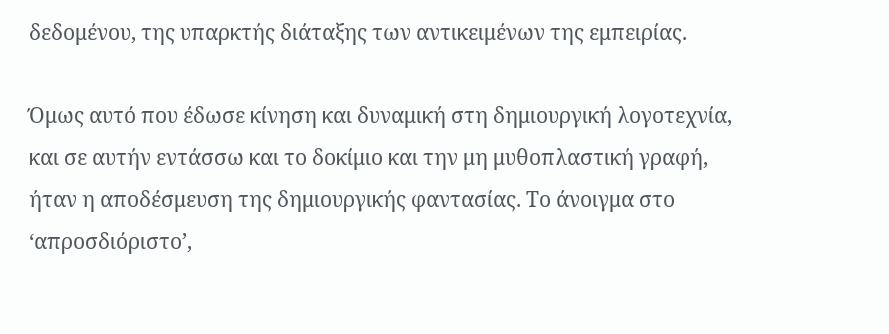δεδομένου, της υπαρκτής διάταξης των αντικειμένων της εμπειρίας.

Όμως αυτό που έδωσε κίνηση και δυναμική στη δημιουργική λογοτεχνία, και σε αυτήν εντάσσω και το δοκίμιο και την μη μυθοπλαστική γραφή, ήταν η αποδέσμευση της δημιουργικής φαντασίας. Το άνοιγμα στο ‘απροσδιόριστο’,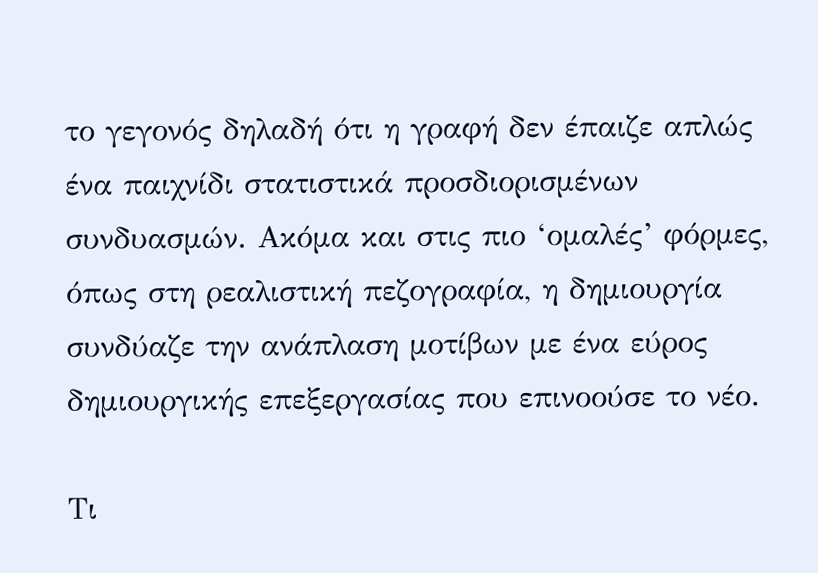το γεγονός δηλαδή ότι η γραφή δεν έπαιζε απλώς ένα παιχνίδι στατιστικά προσδιορισμένων συνδυασμών. Ακόμα και στις πιο ‘ομαλές’ φόρμες, όπως στη ρεαλιστική πεζογραφία, η δημιουργία συνδύαζε την ανάπλαση μοτίβων με ένα εύρος δημιουργικής επεξεργασίας που επινοούσε το νέο.

Τι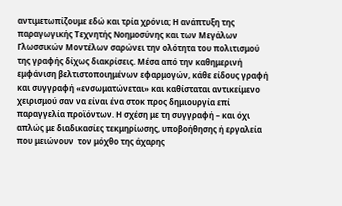αντιμετωπίζουμε εδώ και τρία χρόνια; Η ανάπτυξη της παραγωγικής Τεχνητής Νοημοσύνης και των Μεγάλων Γλωσσικών Μοντέλων σαρώνει την ολότητα του πολιτισμού της γραφής δίχως διακρίσεις. Μέσα από την καθημερινή εμφάνιση βελτιστοποιημένων εφαρμογών, κάθε είδους γραφή και συγγραφή «ενσωματώνεται» και καθίσταται αντικείμενο χειρισμού σαν να είναι ένα στοκ προς δημιουργία επί παραγγελία προϊόντων. Η σχέση με τη συγγραφή – και όχι απλώς με διαδικασίες τεκμηρίωσης, υποβοήθησης ή εργαλεία που μειώνουν  τον μόχθο της άχαρης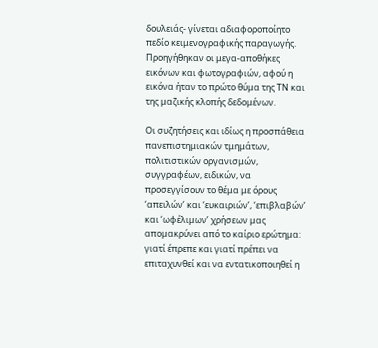δουλειάς- γίνεται αδιαφοροποίητο πεδίο κειμενογραφικής παραγωγής. Προηγήθηκαν οι μεγα-αποθήκες εικόνων και φωτογραφιών, αφού η εικόνα ήταν το πρώτο θύμα της ΤΝ και της μαζικής κλοπής δεδομένων.

Οι συζητήσεις και ιδίως η προσπάθεια πανεπιστημιακών τμημάτων, πολιτιστικών οργανισμών, συγγραφέων, ειδικών, να προσεγγίσουν το θέμα με όρους ‘απειλών’ και ‘ευκαιριών’, ‘επιβλαβών’ και ‘ωφέλιμων’ χρήσεων μας απομακρύνει από το καίριο ερώτημα: γιατί έπρεπε και γιατί πρέπει να επιταχυνθεί και να εντατικοποιηθεί η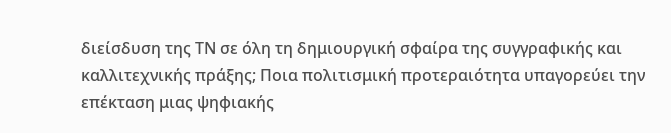διείσδυση της ΤΝ σε όλη τη δημιουργική σφαίρα της συγγραφικής και καλλιτεχνικής πράξης; Ποια πολιτισμική προτεραιότητα υπαγορεύει την επέκταση μιας ψηφιακής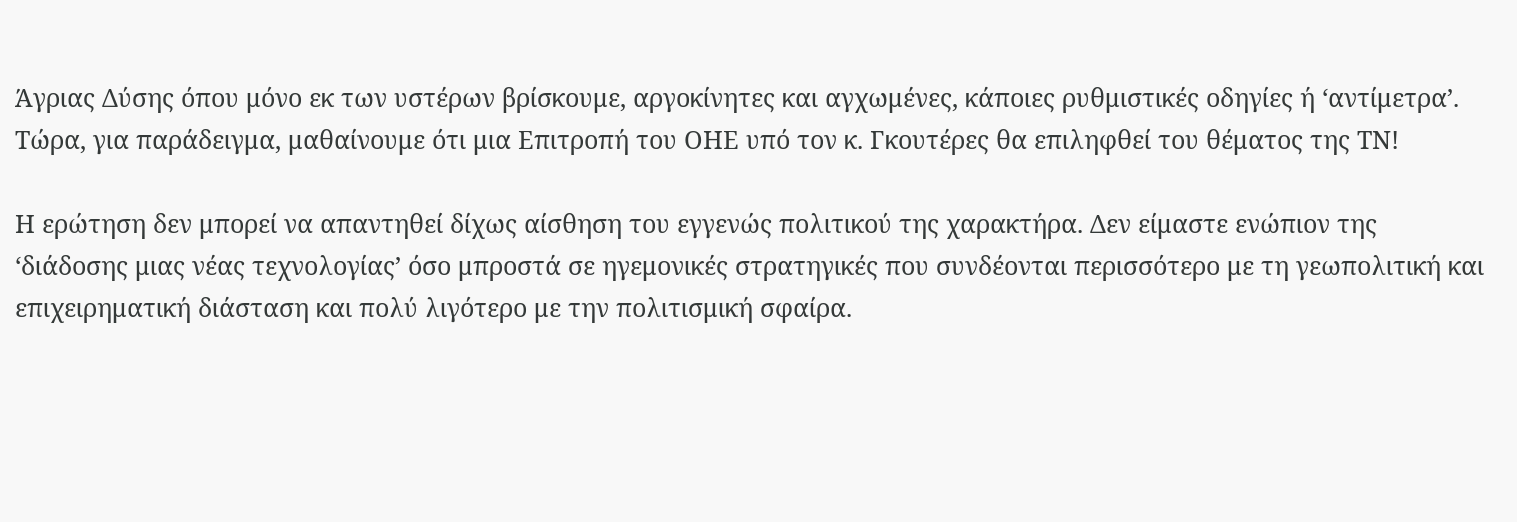Άγριας Δύσης όπου μόνο εκ των υστέρων βρίσκουμε, αργοκίνητες και αγχωμένες, κάποιες ρυθμιστικές οδηγίες ή ‘αντίμετρα’. Τώρα, για παράδειγμα, μαθαίνουμε ότι μια Επιτροπή του ΟΗΕ υπό τον κ. Γκουτέρες θα επιληφθεί του θέματος της ΤΝ!

Η ερώτηση δεν μπορεί να απαντηθεί δίχως αίσθηση του εγγενώς πολιτικού της χαρακτήρα. Δεν είμαστε ενώπιον της ‘διάδοσης μιας νέας τεχνολογίας’ όσο μπροστά σε ηγεμονικές στρατηγικές που συνδέονται περισσότερο με τη γεωπολιτική και επιχειρηματική διάσταση και πολύ λιγότερο με την πολιτισμική σφαίρα.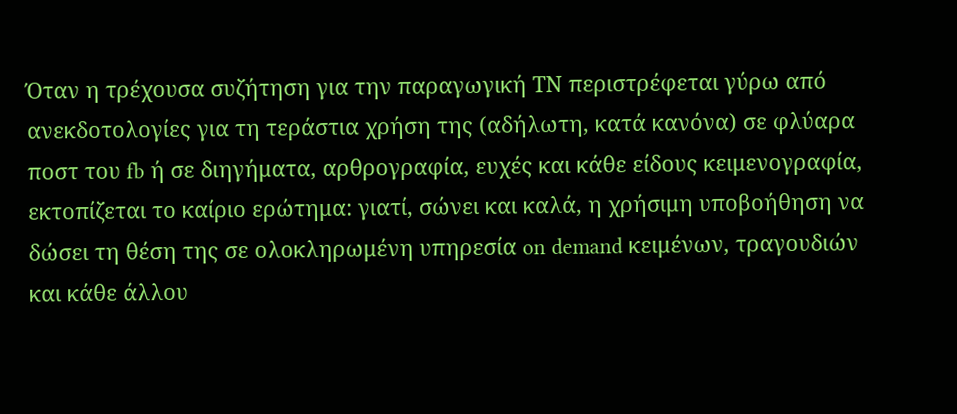Όταν η τρέχουσα συζήτηση για την παραγωγική ΤΝ περιστρέφεται γύρω από ανεκδοτολογίες για τη τεράστια χρήση της (αδήλωτη, κατά κανόνα) σε φλύαρα ποστ του fb ή σε διηγήματα, αρθρογραφία, ευχές και κάθε είδους κειμενογραφία, εκτοπίζεται το καίριο ερώτημα: γιατί, σώνει και καλά, η χρήσιμη υποβοήθηση να δώσει τη θέση της σε ολοκληρωμένη υπηρεσία on demand κειμένων, τραγουδιών και κάθε άλλου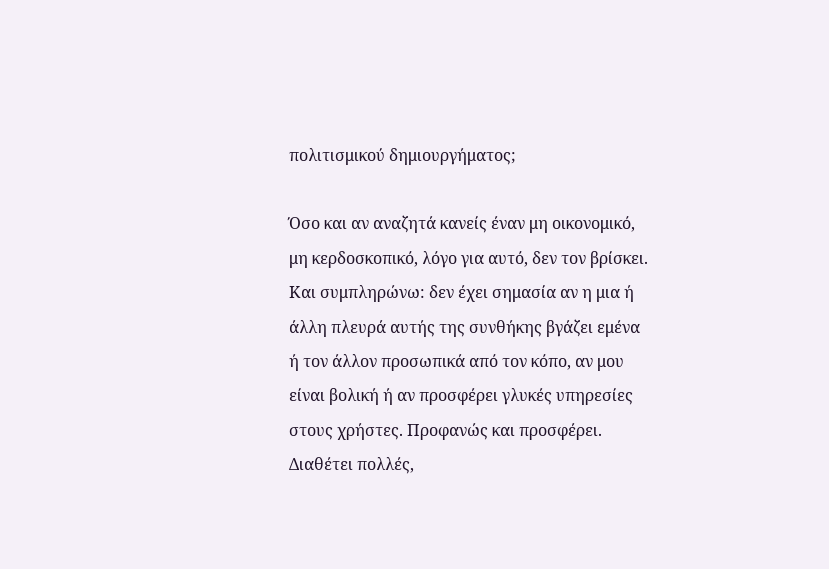πολιτισμικού δημιουργήματος;

Όσο και αν αναζητά κανείς έναν μη οικονομικό, μη κερδοσκοπικό, λόγο για αυτό, δεν τον βρίσκει. Και συμπληρώνω: δεν έχει σημασία αν η μια ή άλλη πλευρά αυτής της συνθήκης βγάζει εμένα ή τον άλλον προσωπικά από τον κόπο, αν μου είναι βολική ή αν προσφέρει γλυκές υπηρεσίες στους χρήστες. Προφανώς και προσφέρει. Διαθέτει πολλές,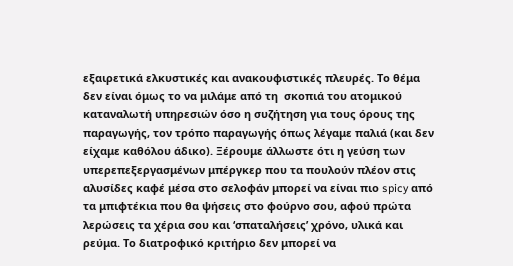εξαιρετικά ελκυστικές και ανακουφιστικές πλευρές. Το θέμα δεν είναι όμως το να μιλάμε από τη  σκοπιά του ατομικού καταναλωτή υπηρεσιών όσο η συζήτηση για τους όρους της παραγωγής, τον τρόπο παραγωγής όπως λέγαμε παλιά (και δεν είχαμε καθόλου άδικο). Ξέρουμε άλλωστε ότι η γεύση των υπερεπεξεργασμένων μπέργκερ που τα πουλούν πλέον στις αλυσίδες καφέ μέσα στο σελοφάν μπορεί να είναι πιο spicy από τα μπιφτέκια που θα ψήσεις στο φούρνο σου, αφού πρώτα λερώσεις τα χέρια σου και ‘σπαταλήσεις’ χρόνο, υλικά και ρεύμα. Το διατροφικό κριτήριο δεν μπορεί να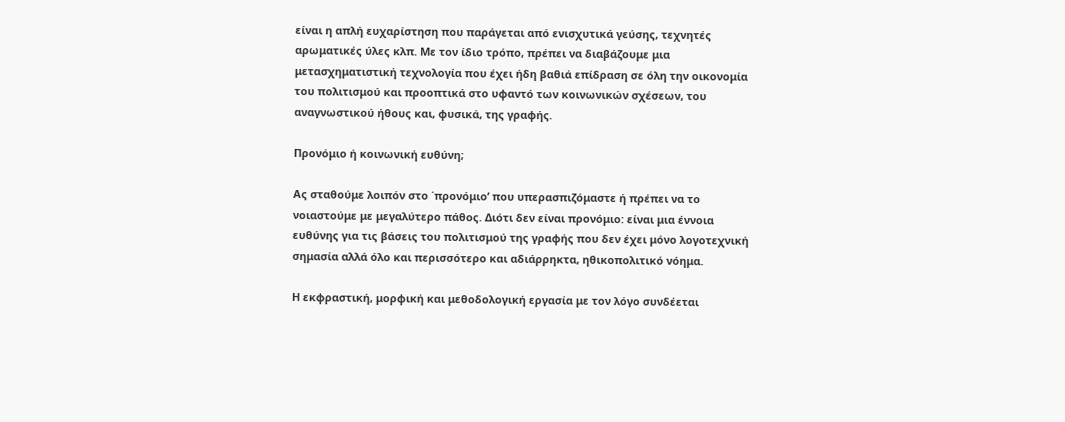είναι η απλή ευχαρίστηση που παράγεται από ενισχυτικά γεύσης, τεχνητές αρωματικές ύλες κλπ. Με τον ίδιο τρόπο, πρέπει να διαβάζουμε μια μετασχηματιστική τεχνολογία που έχει ήδη βαθιά επίδραση σε όλη την οικονομία του πολιτισμού και προοπτικά στο υφαντό των κοινωνικών σχέσεων, του αναγνωστικού ήθους και, φυσικά, της γραφής.

Προνόμιο ή κοινωνική ευθύνη;

Ας σταθούμε λοιπόν στο ΄προνόμιο’ που υπερασπιζόμαστε ή πρέπει να το νοιαστούμε με μεγαλύτερο πάθος. Διότι δεν είναι προνόμιο: είναι μια έννοια ευθύνης για τις βάσεις του πολιτισμού της γραφής που δεν έχει μόνο λογοτεχνική σημασία αλλά όλο και περισσότερο και αδιάρρηκτα, ηθικοπολιτικό νόημα.

Η εκφραστική, μορφική και μεθοδολογική εργασία με τον λόγο συνδέεται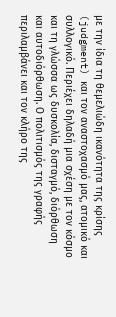με την ίδια τη θεμελιώδη ικανότητα της κρίσης (judgment) και τον αναστοχασμό μας, ατομικό και συλλογικό. Περιέχει δηλαδή μια σχέση με τον κόσμο και τη γλώσσα ως δυσκολία, δισταγμό, διόρθωση και αυτοδιόρθωση. Ο πολιτισμός της γραφής περιλαμβάνει και τον κλήρο της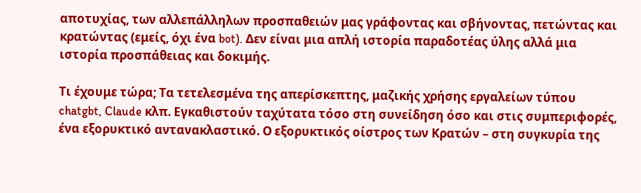αποτυχίας, των αλλεπάλληλων προσπαθειών μας γράφοντας και σβήνοντας, πετώντας και κρατώντας (εμείς, όχι ένα bot). Δεν είναι μια απλή ιστορία παραδοτέας ύλης αλλά μια ιστορία προσπάθειας και δοκιμής.

Τι έχουμε τώρα; Τα τετελεσμένα της απερίσκεπτης, μαζικής χρήσης εργαλείων τύπου chatgbt, Claude κλπ. Εγκαθιστούν ταχύτατα τόσο στη συνείδηση όσο και στις συμπεριφορές, ένα εξορυκτικό αντανακλαστικό. Ο εξορυκτικός οίστρος των Κρατών – στη συγκυρία της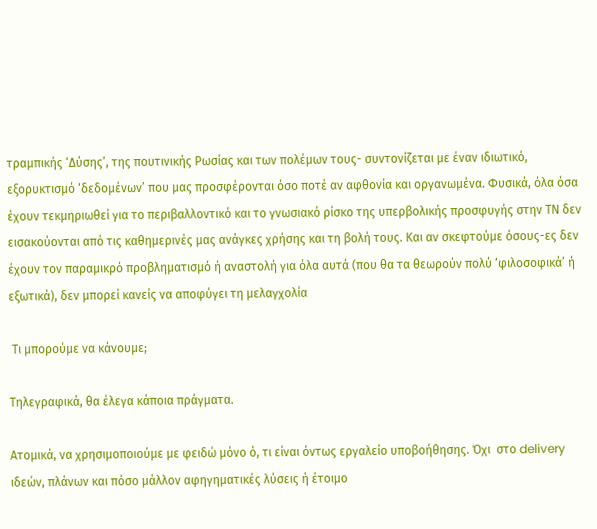τραμπικής ‘Δύσης’, της πουτινικής Ρωσίας και των πολέμων τους- συντονίζεται με έναν ιδιωτικό, εξορυκτισμό ‘δεδομένων’ που μας προσφέρονται όσο ποτέ αν αφθονία και οργανωμένα. Φυσικά, όλα όσα  έχουν τεκμηριωθεί για το περιβαλλοντικό και το γνωσιακό ρίσκο της υπερβολικής προσφυγής στην ΤΝ δεν εισακούονται από τις καθημερινές μας ανάγκες χρήσης και τη βολή τους. Και αν σκεφτούμε όσους-ες δεν έχουν τον παραμικρό προβληματισμό ή αναστολή για όλα αυτά (που θα τα θεωρούν πολύ ‘φιλοσοφικά’ ή εξωτικά), δεν μπορεί κανείς να αποφύγει τη μελαγχολία

 Τι μπορούμε να κάνουμε;

Τηλεγραφικά, θα έλεγα κάποια πράγματα.

Ατομικά, να χρησιμοποιούμε με φειδώ μόνο ό, τι είναι όντως εργαλείο υποβοήθησης. Όχι  στο delivery ιδεών, πλάνων και πόσο μάλλον αφηγηματικές λύσεις ή έτοιμο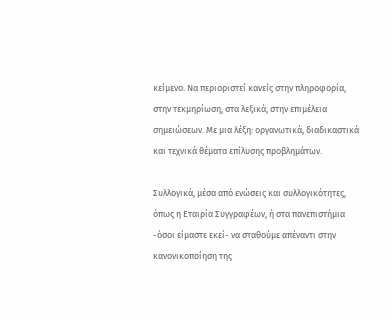κείμενο. Να περιοριστεί κανείς στην πληροφορία, στην τεκμηρίωση, στα λεξικά, στην επιμέλεια σημειώσεων. Με μια λέξη: οργανωτικά, διαδικαστικά και τεχνικά θέματα επίλυσης προβλημάτων.

Συλλογικά, μέσα από ενώσεις και συλλογικότητες, όπως η Εταιρία Συγγραφέων, ή στα πανεπιστήμια -όσοι είμαστε εκεί- να σταθούμε απέναντι στην κανονικοποίηση της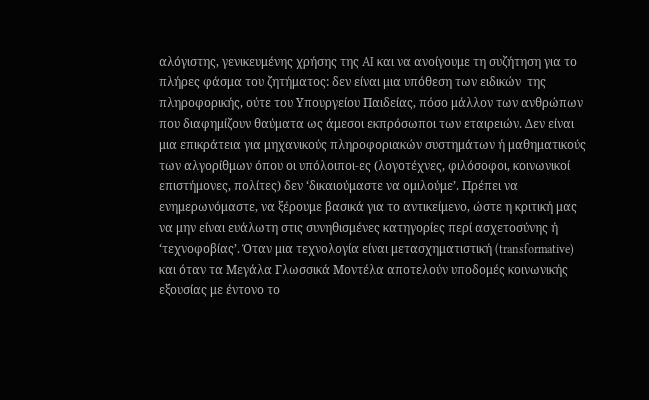αλόγιστης, γενικευμένης χρήσης της AI και να ανοίγουμε τη συζήτηση για το πλήρες φάσμα του ζητήματος: δεν είναι μια υπόθεση των ειδικών  της πληροφορικής, ούτε του Υπουργείου Παιδείας, πόσο μάλλον των ανθρώπων που διαφημίζουν θαύματα ως άμεσοι εκπρόσωποι των εταιρειών. Δεν είναι μια επικράτεια για μηχανικούς πληροφοριακών συστημάτων ή μαθηματικούς των αλγορίθμων όπου οι υπόλοιποι-ες (λογοτέχνες, φιλόσοφοι, κοινωνικοί επιστήμονες, πολίτες) δεν ‘δικαιούμαστε να ομιλούμε’. Πρέπει να ενημερωνόμαστε, να ξέρουμε βασικά για το αντικείμενο, ώστε η κριτική μας να μην είναι ευάλωτη στις συνηθισμένες κατηγορίες περί ασχετοσύνης ή ‘τεχνοφοβίας’. Όταν μια τεχνολογία είναι μετασχηματιστική (transformative) και όταν τα Μεγάλα Γλωσσικά Μοντέλα αποτελούν υποδομές κοινωνικής εξουσίας με έντονο το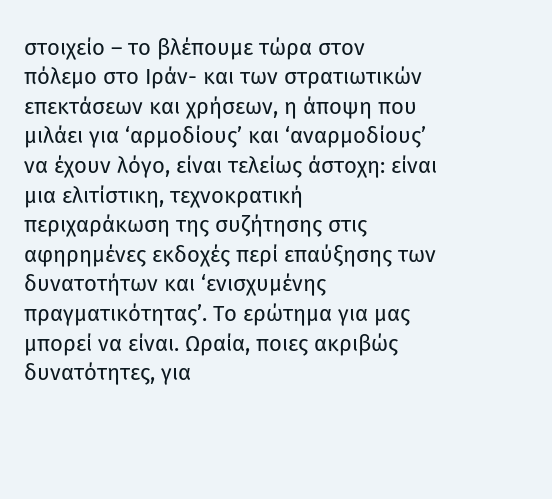στοιχείο – το βλέπουμε τώρα στον πόλεμο στο Ιράν- και των στρατιωτικών επεκτάσεων και χρήσεων, η άποψη που μιλάει για ‘αρμοδίους’ και ‘αναρμοδίους’ να έχουν λόγο, είναι τελείως άστοχη: είναι μια ελιτίστικη, τεχνοκρατική περιχαράκωση της συζήτησης στις αφηρημένες εκδοχές περί επαύξησης των δυνατοτήτων και ‘ενισχυμένης πραγματικότητας’. Το ερώτημα για μας μπορεί να είναι. Ωραία, ποιες ακριβώς δυνατότητες, για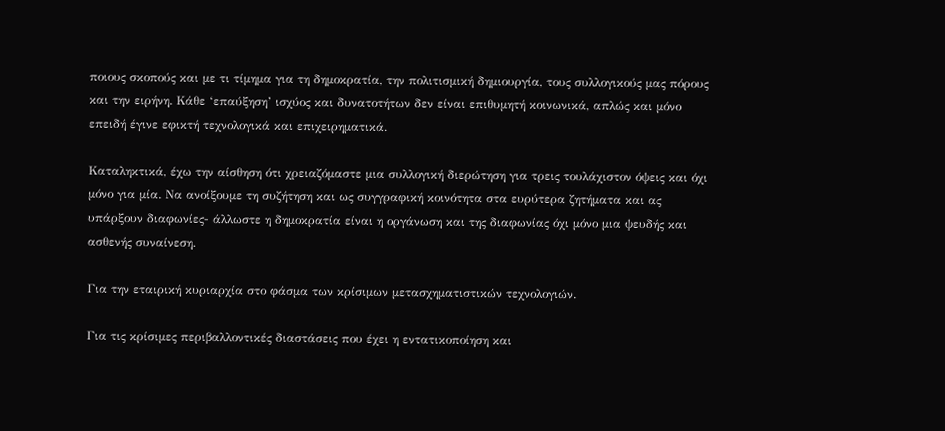ποιους σκοπούς και με τι τίμημα για τη δημοκρατία, την πολιτισμική δημιουργία, τους συλλογικούς μας πόρους και την ειρήνη. Κάθε ‘επαύξηση’ ισχύος και δυνατοτήτων δεν είναι επιθυμητή κοινωνικά, απλώς και μόνο επειδή έγινε εφικτή τεχνολογικά και επιχειρηματικά.

Καταληκτικά, έχω την αίσθηση ότι χρειαζόμαστε μια συλλογική διερώτηση για τρεις τουλάχιστον όψεις και όχι μόνο για μία. Να ανοίξουμε τη συζήτηση και ως συγγραφική κοινότητα στα ευρύτερα ζητήματα και ας υπάρξουν διαφωνίες- άλλωστε η δημοκρατία είναι η οργάνωση και της διαφωνίας όχι μόνο μια ψευδής και ασθενής συναίνεση.

Για την εταιρική κυριαρχία στο φάσμα των κρίσιμων μετασχηματιστικών τεχνολογιών.

Για τις κρίσιμες περιβαλλοντικές διαστάσεις που έχει η εντατικοποίηση και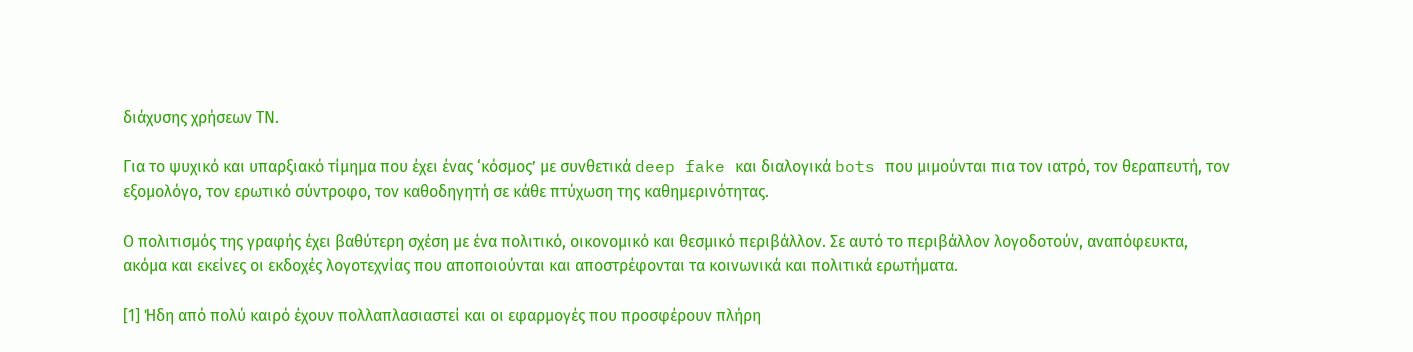διάχυσης χρήσεων ΤΝ.

Για το ψυχικό και υπαρξιακό τίμημα που έχει ένας ‘κόσμος’ με συνθετικά deep fake και διαλογικά bots που μιμούνται πια τον ιατρό, τον θεραπευτή, τον εξομολόγο, τον ερωτικό σύντροφο, τον καθοδηγητή σε κάθε πτύχωση της καθημερινότητας.

Ο πολιτισμός της γραφής έχει βαθύτερη σχέση με ένα πολιτικό, οικονομικό και θεσμικό περιβάλλον. Σε αυτό το περιβάλλον λογοδοτούν, αναπόφευκτα, ακόμα και εκείνες οι εκδοχές λογοτεχνίας που αποποιούνται και αποστρέφονται τα κοινωνικά και πολιτικά ερωτήματα.

[1] Ήδη από πολύ καιρό έχουν πολλαπλασιαστεί και οι εφαρμογές που προσφέρουν πλήρη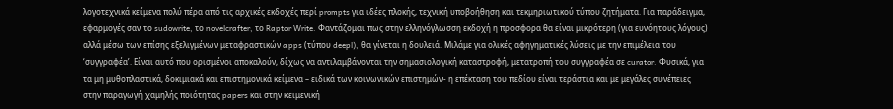λογοτεχνικά κείμενα πολύ πέρα από τις αρχικές εκδοχές περί prompts για ιδέες πλοκής, τεχνική υποβοήθηση και τεκμηριωτικού τύπου ζητήματα. Για παράδειγμα, εφαρμογές σαν το sudowrite, το novelcrafter, το Raptor Write. Φαντάζομαι πως στην ελληνόγλωσση εκδοχή η προσφορα θα είναι μικρότερη (για ευνόητους λόγους) αλλά μέσω των επίσης εξελιγμένων μεταφραστικών apps (τύπου deepl), θα γίνεται η δουλειά. Μιλάμε για ολικές αφηγηματικές λύσεις με την επιμέλεια του ‘συγγραφέα’. Είναι αυτό που ορισμένοι αποκαλούν, δίχως να αντιλαμβάνονται την σημασιολογική καταστροφή, μετατροπή του συγγραφέα σε curator. Φυσικά, για τα μη μυθοπλαστικά, δοκιμιακά και επιστημονικά κείμενα – ειδικά των κοινωνικών επιστημών- η επέκταση του πεδίου είναι τεράστια και με μεγάλες συνέπειες στην παραγωγή χαμηλής ποιότητας papers και στην κειμενική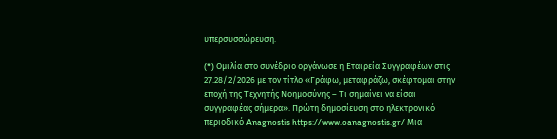υπερσυσσώρευση.

(*) Oμιλία στο συνέδριο οργάνωσε η Εταιρεία Συγγραφέων στις 27.28/2/2026 με τον τίτλο «Γράφω, μεταφράζω, σκέφτομαι στην εποχή της Τεχνητής Νοημοσύνης – Τι σημαίνει να είσαι συγγραφέας σήμερα». Πρώτη δημοσίευση στο ηλεκτρονικό περιοδικό Anagnostis https://www.oanagnostis.gr/ Μια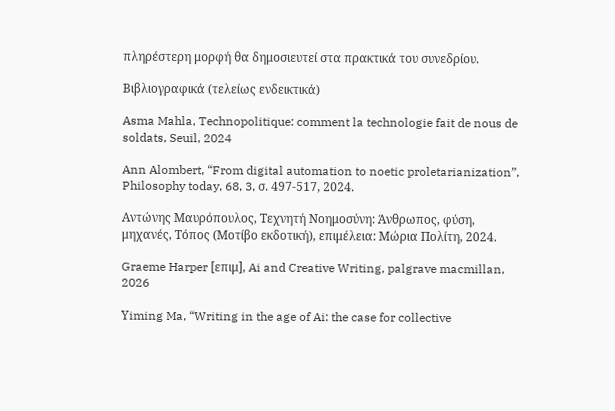πληρέστερη μορφή θα δημοσιευτεί στα πρακτικά του συνεδρίου.

Βιβλιογραφικά (τελείως ενδεικτικά)

Asma Mahla, Technopolitique: comment la technologie fait de nous de soldats, Seuil, 2024

Ann Alombert, “From digital automation to noetic proletarianization”, Philosophy today, 68, 3, σ. 497-517, 2024.

Αντώνης Μαυρόπουλος, Τεχνητή Νοημοσύνη: Άνθρωπος, φύση, μηχανές, Τόπος (Μοτίβο εκδοτική), επιμέλεια: Μώρια Πολίτη, 2024.

Graeme Harper [επιμ], Ai and Creative Writing, palgrave macmillan, 2026

Υiming Ma, “Writing in the age of Ai: the case for collective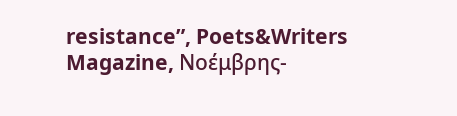resistance”, Poets&Writers Magazine, Νοέμβρης-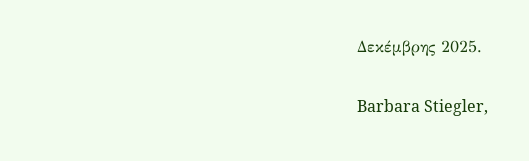Δεκέμβρης 2025.

Barbara Stiegler,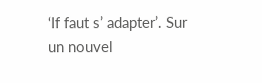‘If faut s’ adapter’. Sur un nouvel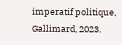imperatif politique, Gallimard, 2023.